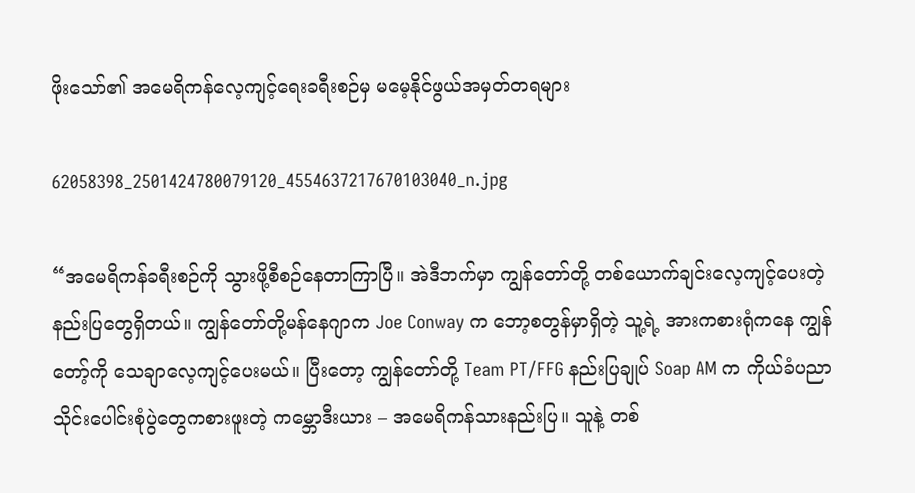ဖိုးသော်၏ အမေရိကန်လေ့ကျင့်ရေးခရီးစဉ်မှ မမေ့နိုင်ဖွယ်အမှတ်တရများ

62058398_2501424780079120_4554637217670103040_n.jpg

“အမေရိကန်ခရီးစဉ်ကို သွားဖို့စီစဉ်နေတာကြာပြီ။ အဲဒီဘက်မှာ ကျွန်တော်တို့ တစ်ယောက်ချင်းလေ့ကျင့်ပေးတဲ့ နည်းပြတွေရှိတယ်။ ကျွန်တော်တို့မန်နေဂျာက Joe Conway က ဘော့စတွန်မှာရှိတဲ့ သူ့ရဲ့ အားကစားရုံကနေ ကျွန်တော့်ကို သေချာလေ့ကျင့်ပေးမယ်။ ပြီးတော့ ကျွန်တော်တို့ Team PT/FFG နည်းပြချုပ် Soap AM က ကိုယ်ခံပညာသိုင်းပေါင်းစုံပွဲတွေကစားဖူးတဲ့ ကမ္ဘောဒီးယား – အမေရိကန်သားနည်းပြ။ သူနဲ့ တစ်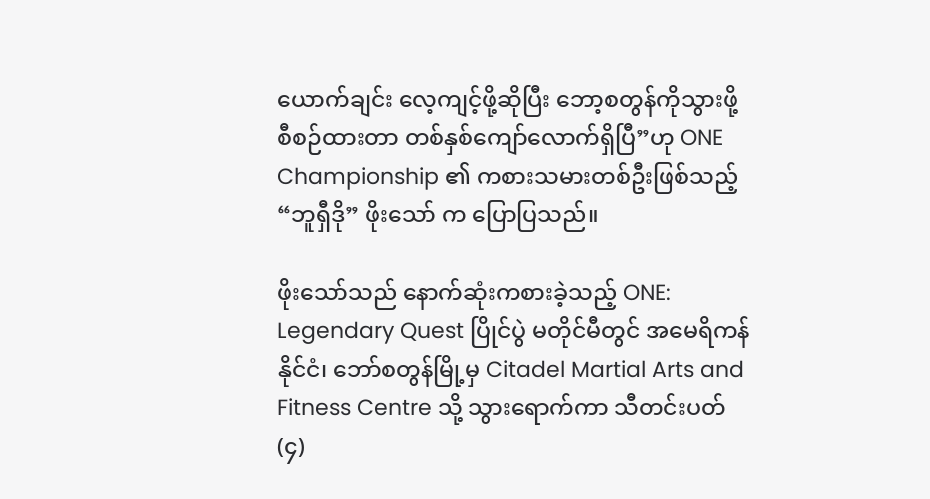ယောက်ချင်း လေ့ကျင့်ဖို့ဆိုပြီး ဘော့စတွန်ကိုသွားဖို့စီစဉ်ထားတာ တစ်နှစ်ကျော်လောက်ရှိပြီ”ဟု ONE Championship ၏ ကစားသမားတစ်ဦးဖြစ်သည့် “ဘူရှီဒို” ဖိုးသော် က ပြောပြသည်။

ဖိုးသော်သည် နောက်ဆုံးကစားခဲ့သည့် ONE: Legendary Quest ပြိုင်ပွဲ မတိုင်မီတွင် အမေရိကန်နိုင်ငံ၊ ဘော်စတွန်မြို့မှ Citadel Martial Arts and Fitness Centre သို့ သွားရောက်ကာ သီတင်းပတ် (၄)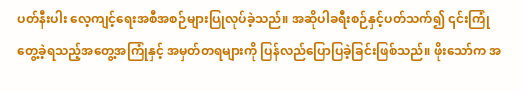ပတ်နီးပါး လေ့ကျင့်ရေးအစီအစဉ်များပြုလုပ်ခဲ့သည်။ အဆိုပါခရီးစဉ်နှင့်ပတ်သက်၍ ၎င်းကြုံတွေ့ခဲ့ရသည့်အတွေ့အကြုံနှင့် အမှတ်တရများကို ပြန်လည်ပြောပြခဲ့ခြင်းဖြစ်သည်။ ဖိုးသော်က အ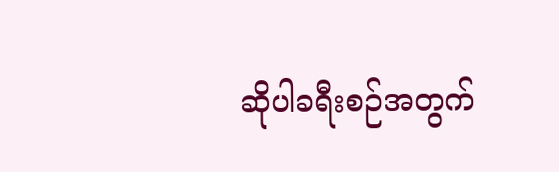ဆိုပါခရီးစဉ်အတွက်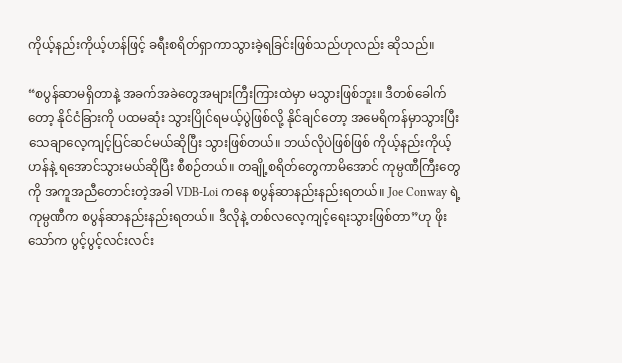ကိုယ့်နည်းကိုယ့်ဟန်ဖြင့် ခရီးစရိတ်ရှာကာသွားခဲ့ရခြင်းဖြစ်သည်ဟုလည်း ဆိုသည်။

“စပွန်ဆာမရှိတာနဲ့ အခက်အခဲတွေအများကြီးကြားထဲမှာ မသွားဖြစ်ဘူး။ ဒီတစ်ခေါက်တော့ နိုင်ငံခြားကို ပထမဆုံး သွားပြိုင်ရမယ့်ပွဲဖြစ်လို့ နိုင်ချင်တော့ အမေရိကန်မှာသွားပြီး သေချာလေ့ကျင့်ပြင်ဆင်မယ်ဆိုပြီး သွားဖြစ်တယ်။ ဘယ်လိုပဲဖြစ်ဖြစ် ကိုယ့်နည်းကိုယ့်ဟန်နဲ့ ရအောင်သွားမယ်ဆိုပြီး စီစဉ်တယ်။ တချို့စရိတ်တွေကာမိအောင် ကုမ္ပဏီကြီးတွေကို အကူအညီတောင်းတဲ့အခါ VDB-Loi ကနေ စပွန်ဆာနည်းနည်းရတယ်။ Joe Conway ရဲ့ ကုမ္ပဏီက စပွန်ဆာနည်းနည်းရတယ်။ ဒီလိုနဲ့ တစ်လလေ့ကျင့်ရေးသွားဖြစ်တာ”ဟု ဖိုးသော်က ပွင့်ပွင့်လင်းလင်း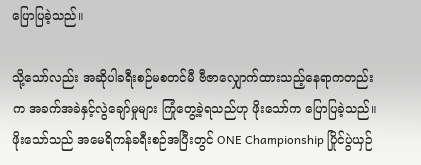ပြောပြခဲ့သည်။

သို့သော်လည်း အဆိုပါခရီးစဉ်မစတင်မီ ဗီဇာလျှောက်ထားသည့်နေရာကတည်းက အခက်အခဲနှင့်လွဲချော်မှုများ ကြုံတွေ့ခဲ့ရသည်ဟု ဖိုးသော်က ပြောပြခဲ့သည်။ ဖိုးသော်သည် အမေရိကန်ခရီးစဉ်အပြီးတွင် ONE Championship ပြိုင်ပွဲယှဉ်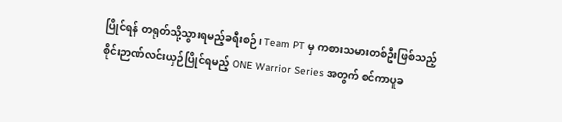ပြိုင်ရန် တရုတ်သို့သွားရမည့်ခရီးစဉ်၊ Team PT မှ ကစားသမားတစ်ဦးဖြစ်သည့် စိုင်းဉာဏ်လင်းယှဉ်ပြိုင်ရမည့် ONE Warrior Series အတွက် စင်ကာပူခ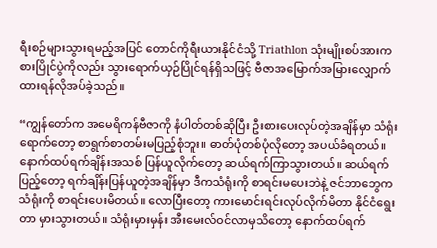ရီးစဉ်များသွားရမည့်အပြင် တောင်ကိုရီးယားနိုင်ငံသို့ Triathlon သုံးမျိုးစပ်အားကစားပြိုင်ပွဲကိုလည်း သွားရောက်ယှဉ်ပြိုင်ရန်ရှိသဖြင့် ဗီဇာအမြောက်အမြားလျှောက်ထားရန်လိုအပ်ခဲ့သည်။

“ကျွန်တော်က အမေရိကန်ဗီဇာကို နံပါတ်တစ်ဆိုပြီး ဦးစားပေးလုပ်တဲ့အချိန်မှာ သံရုံးရောက်တော့ စာရွက်စာတမ်းမပြည့်စုံဘူး။ ဓာတ်ပုံတစ်ပုံလိုတော့ အပယ်ခံရတယ်။ နောက်ထပ်ရက်ချိန်းအသစ် ပြန်ယူလိုက်တော့ ဆယ်ရက်ကြာသွားတယ်။ ဆယ်ရက်ပြည့်တော့ ရက်ချိန်းပြန်ယူတဲ့အချိန်မှာ ဒီကသံရုံးကို စာရင်းမပေးဘဲနဲ့ ဇင်ဘာဘွေကသံရုံးကို စာရင်းပေးမိတယ်။ လောပြီးတော့ ကားမောင်းရင်းလုပ်လိုက်မိတာ နိုင်ငံရွေးတာ မှားသွားတယ်။ သံရုံးမှားမှန်း အီးမေးလ်ဝင်လာမှသိတော့ နောက်ထပ်ရက်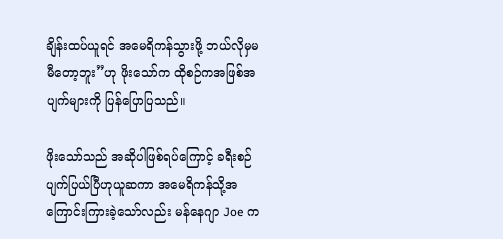ချိန်းထပ်ယူရင် အမေရိကန်သွားဖို့ ဘယ်လိုမှမမီတော့ဘူး”ဟု ဖိုးသော်က ထိုစဉ်ကအဖြစ်အပျက်များကို ပြန်ပြောပြသည်။

ဖိုးသော်သည် အဆိုပါဖြစ်ရပ်ကြောင့် ခရီးစဉ်ပျက်ပြယ်ပြီဟုယူဆကာ အမေရိကန်သို့အကြောင်းကြားခဲ့သော်လည်း မန်နေဂျာ Joe က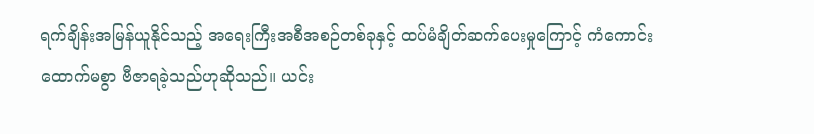ရက်ချိန်းအမြန်ယူနိုင်သည့် အရေးကြီးအစီအစဉ်တစ်ခုနှင့် ထပ်မံချိတ်ဆက်ပေးမှုကြောင့် ကံကောင်းထောက်မစွာ ဗီဇာရခဲ့သည်ဟုဆိုသည်။ ယင်း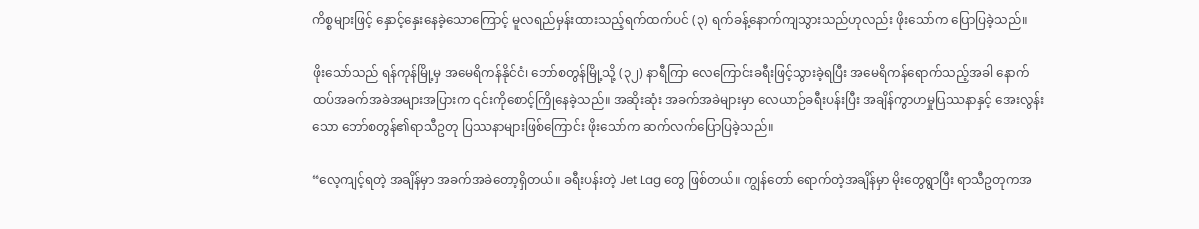ကိစ္စများဖြင့် နှောင့်နှေးနေခဲ့သောကြောင့် မူလရည်မှန်းထားသည့်ရက်ထက်ပင် (၃) ရက်ခန့်နောက်ကျသွားသည်ဟုလည်း ဖိုးသော်က ပြောပြခဲ့သည်။

ဖိုးသော်သည် ရန်ကုန်မြို့မှ အမေရိကန်နိုင်ငံ၊ ဘော်စတွန်မြို့သို့ (၃၂) နာရီကြာ လေကြောင်းခရီးဖြင့်သွားခဲ့ရပြီး အမေရိကန်ရောက်သည့်အခါ နောက်ထပ်အခက်အခဲအများအပြားက ၎င်းကိုစောင့်ကြိုနေခဲ့သည်။ အဆိုးဆုံး အခက်အခဲများမှာ လေယာဉ်ခရီးပန်းပြီး အချိန်ကွာဟမှုပြဿနာနှင့် အေးလွန်းသော ဘော်စတွန်၏ရာသီဥတု ပြဿနာများဖြစ်ကြောင်း ဖိုးသော်က ဆက်လက်ပြောပြခဲ့သည်။

“လေ့ကျင့်ရတဲ့ အချိန်မှာ အခက်အခဲတော့ရှိတယ်။ ခရီးပန်းတဲ့ Jet Lag တွေ ဖြစ်တယ်။ ကျွန်တော် ရောက်တဲ့အချိန်မှာ မိုးတွေရွာပြီး ရာသီဥတုကအ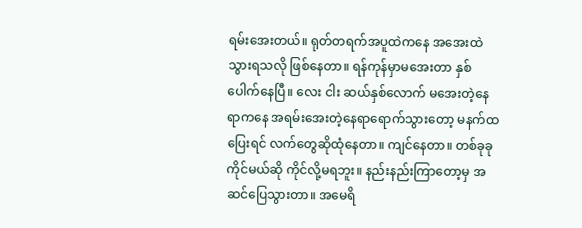ရမ်းအေးတယ်။ ရုတ်တရက်အပူထဲကနေ အအေးထဲသွားရသလို ဖြစ်နေတာ။ ရန်ကုန်မှာမအေးတာ နှစ်ပေါက်နေပြီ။ လေး ငါး ဆယ်နှစ်လောက် မအေးတဲ့နေရာကနေ အရမ်းအေးတဲ့နေရာရောက်သွားတော့ မနက်ထပြေးရင် လက်တွေဆိုထုံနေတာ။ ကျင်နေတာ။ တစ်ခုခုကိုင်မယ်ဆို ကိုင်လို့မရဘူး။ နည်းနည်းကြာတော့မှ အဆင်ပြေသွားတာ။ အမေရိ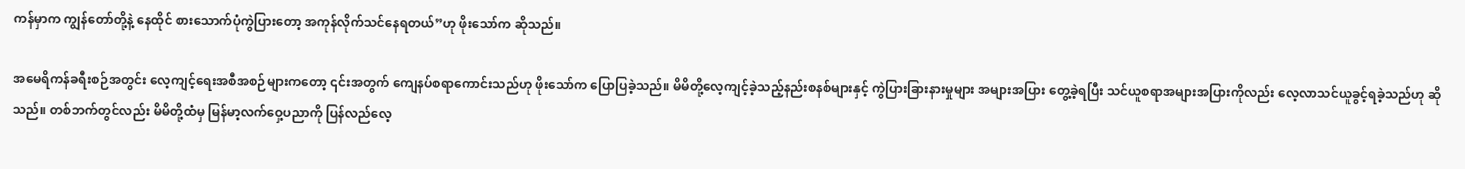ကန်မှာက ကျွန်တော်တို့နဲ့ နေထိုင် စားသောက်ပုံကွဲပြားတော့ အကုန်လိုက်သင်နေရတယ်”ဟု ဖိုးသော်က ဆိုသည်။

အမေရိကန်ခရီးစဉ်အတွင်း လေ့ကျင့်ရေးအစီအစဉ်များကတော့ ၎င်းအတွက် ကျေနပ်စရာကောင်းသည်ဟု ဖိုးသော်က ပြောပြခဲ့သည်။ မိမိတို့လေ့ကျင့်ခဲ့သည့်နည်းစနစ်များနှင့် ကွဲပြားခြားနားမှုများ အများအပြား တွေ့ခဲ့ရပြီး သင်ယူစရာအများအပြားကိုလည်း လေ့လာသင်ယူခွင့်ရခဲ့သည်ဟု ဆိုသည်။ တစ်ဘက်တွင်လည်း မိမိတို့ထံမှ မြန်မာ့လက်ဝှေ့ပညာကို ပြန်လည်လေ့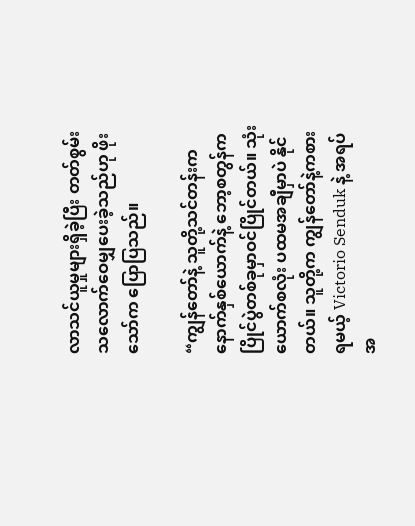လာသင်ယူမှုများရှိခဲ့ပြီး တတ်စွမ်းသလောက်ဝေမျှပေးခဲ့သည်ဟု ဖိုးသော်က ပြောပြသည်။

“ကျွန်တော်နဲ့ သူတို့သင်တန်းက နောက်နှစ်ယောက်နဲ့ ဘော့စတွန်က ပြိုင်ပွဲတစ်ခုမှာဝင်ပြိုင်တယ်။ သုံးယောက်စလုံး ပထမအချီမှာပဲ နိုင်တယ်။ သူတို့က ကျွန်တော်နဲ့ကစားရမယ့် Victorio Senduk နဲ့ အရပ်အ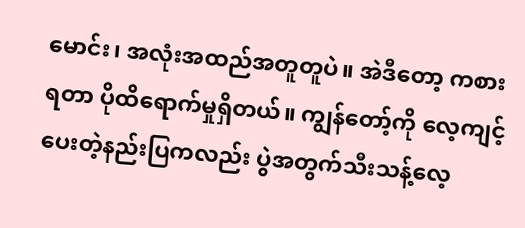မောင်း၊ အလုံးအထည်အတူတူပဲ။ အဲဒီတော့ ကစားရတာ ပိုထိရောက်မှုရှိတယ်။ ကျွန်တော့်ကို လေ့ကျင့်ပေးတဲ့နည်းပြကလည်း ပွဲအတွက်သီးသန့်လေ့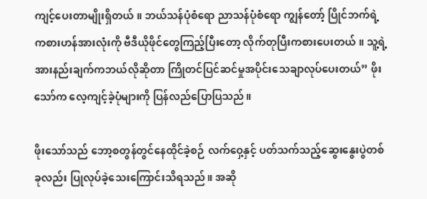ကျင့်ပေးတာမျိုးရှိတယ်။ ဘယ်သန်ပုံစံရော ညာသန်ပုံစံရော ကျွန်တော့် ပြိုင်ဘက်ရဲ့ ကစားဟန်အားလုံးကို ဗီဒီယိုဖိုင်တွေကြည့်ပြီးတော့ လိုက်တုပြီးကစားပေးတယ်။ သူ့ရဲ့ အားနည်းချက်ကဘယ်လိုဆိုတာ ကြိုတင်ပြင်ဆင်မှုအပိုင်းသေချာလုပ်ပေးတယ်” ဖိုးသော်က လေ့ကျင့်ခဲ့ပုံများကို ပြန်လည်ပြောပြသည်။

ဖိုးသော်သည် ဘော့စတွန်တွင်နေထိုင်ခဲ့စဉ် လက်ဝှေ့နှင့် ပတ်သက်သည့်ဆွေးနွေးပွဲတစ်ခုလည်း ပြုလုပ်ခဲ့သေးကြောင်းသိရသည်။ အဆို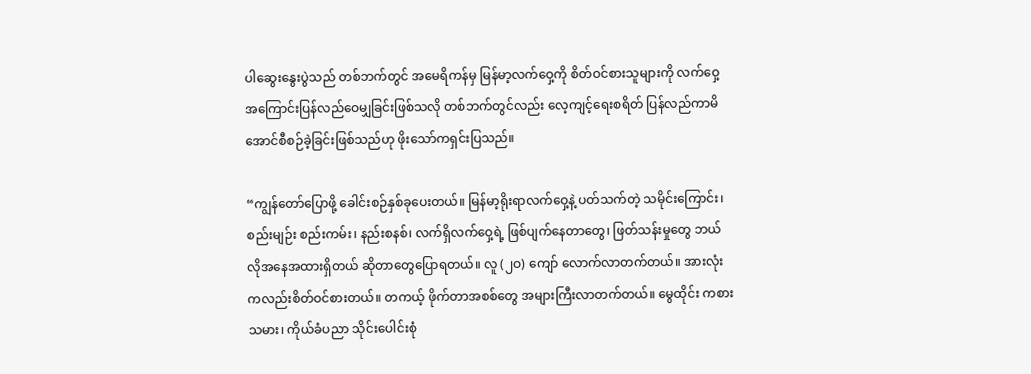ပါဆွေးနွေးပွဲသည် တစ်ဘက်တွင် အမေရိကန်မှ မြန်မာ့လက်ဝှေ့ကို စိတ်ဝင်စားသူများကို လက်ဝှေ့အကြောင်းပြန်လည်ဝေမျှခြင်းဖြစ်သလို တစ်ဘက်တွင်လည်း လေ့ကျင့်ရေးစရိတ် ပြန်လည်ကာမိအောင်စီစဉ်ခဲ့ခြင်းဖြစ်သည်ဟု ဖိုးသော်ကရှင်းပြသည်။

“ကျွန်တော်ပြောဖို့ ခေါင်းစဉ်နှစ်ခုပေးတယ်။ မြန်မာ့ရိုးရာလက်ဝှေ့နဲ့ ပတ်သက်တဲ့ သမိုင်းကြောင်း၊ စည်းမျဉ်း စည်းကမ်း၊ နည်းစနစ်၊ လက်ရှိလက်ဝှေ့ရဲ့ ဖြစ်ပျက်နေတာတွေ၊ ဖြတ်သန်းမှုတွေ ဘယ်လိုအနေအထားရှိတယ် ဆိုတာတွေပြောရတယ်။ လူ (၂ဝ) ကျော် လောက်လာတက်တယ်။ အားလုံးကလည်းစိတ်ဝင်စားတယ်။ တကယ့် ဖိုက်တာအစစ်တွေ အများကြီးလာတက်တယ်။ မွေထိုင်း ကစားသမား၊ ကိုယ်ခံပညာ သိုင်းပေါင်းစုံ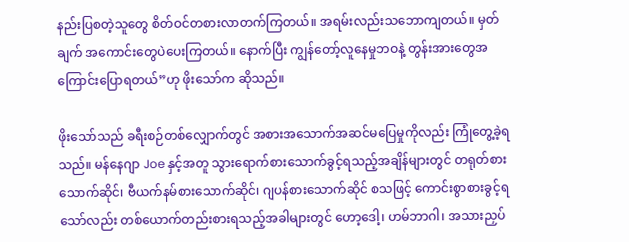နည်းပြစတဲ့သူတွေ စိတ်ဝင်တစားလာတက်ကြတယ်။ အရမ်းလည်းသဘောကျတယ်။ မှတ်ချက် အကောင်းတွေပဲပေးကြတယ်။ နောက်ပြီး ကျွန်တော့်လူနေမှုဘဝနဲ့ တွန်းအားတွေအကြောင်းပြောရတယ်”ဟု ဖိုးသော်က ဆိုသည်။

ဖိုးသော်သည် ခရီးစဉ်တစ်လျှောက်တွင် အစားအသောက်အဆင်မပြေမှုကိုလည်း ကြုံတွေ့ခဲ့ရသည်။ မန်နေဂျာ Joe နှင့်အတူ သွားရောက်စားသောက်ခွင့်ရသည့်အချိန်များတွင် တရုတ်စားသောက်ဆိုင်၊ ဗီယက်နမ်စားသောက်ဆိုင်၊ ဂျပန်စားသောက်ဆိုင် စသဖြင့် ကောင်းစွာစားခွင့်ရသော်လည်း တစ်ယောက်တည်းစားရသည့်အခါများတွင် ဟော့ဒေါ့၊ ဟမ်ဘာဂါ၊ အသားညှပ်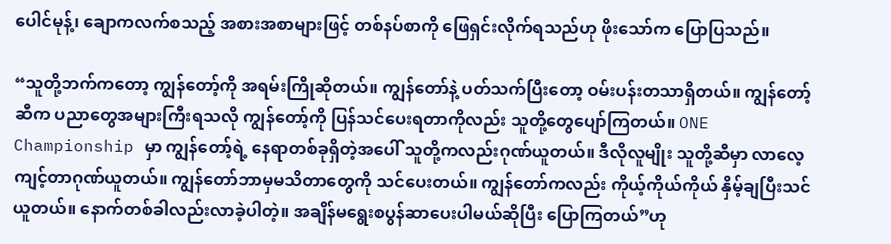ပေါင်မုန့်၊ ချောကလက်စသည့် အစားအစာများဖြင့် တစ်နပ်စာကို ဖြေရှင်းလိုက်ရသည်ဟု ဖိုးသော်က ပြောပြသည်။

“သူတို့ဘက်ကတော့ ကျွန်တော့်ကို အရမ်းကြိုဆိုတယ်။ ကျွန်တော်နဲ့ ပတ်သက်ပြီးတော့ ဝမ်းပန်းတသာရှိတယ်။ ကျွန်တော့်ဆီက ပညာတွေအများကြီးရသလို ကျွန်တော့်ကို ပြန်သင်ပေးရတာကိုလည်း သူတို့တွေပျော်ကြတယ်။ ONE Championship မှာ ကျွန်တော့်ရဲ့ နေရာတစ်ခုရှိတဲ့အပေါ် သူတို့ကလည်းဂုဏ်ယူတယ်။ ဒီလိုလူမျိုး သူတို့ဆီမှာ လာလေ့ကျင့်တာဂုဏ်ယူတယ်။ ကျွန်တော်ဘာမှမသိတာတွေကို သင်ပေးတယ်။ ကျွန်တော်ကလည်း ကိုယ့်ကိုယ်ကိုယ် နှိမ့်ချပြီးသင်ယူတယ်။ နောက်တစ်ခါလည်းလာခဲ့ပါတဲ့။ အချိန်မရွေးစပွန်ဆာပေးပါမယ်ဆိုပြီး ပြောကြတယ်”ဟု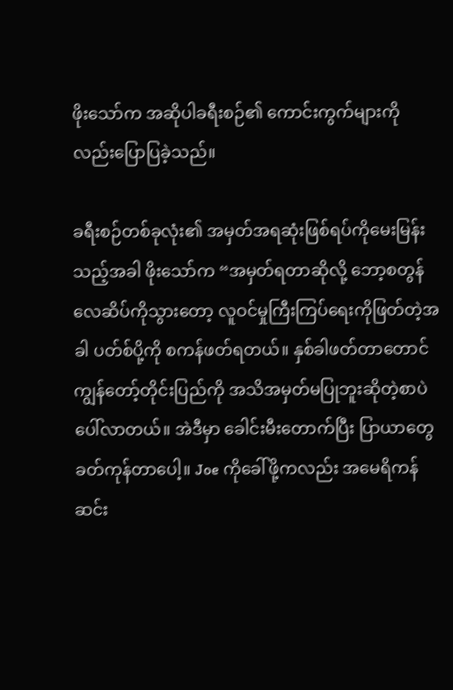ဖိုးသော်က အဆိုပါခရီးစဉ်၏ ကောင်းကွက်များကိုလည်းပြောပြခဲ့သည်။

ခရီးစဉ်တစ်ခုလုံး၏ အမှတ်အရဆုံးဖြစ်ရပ်ကိုမေးမြန်းသည့်အခါ ဖိုးသော်က “အမှတ်ရတာဆိုလို့ ဘော့စတွန် လေဆိပ်ကိုသွားတော့ လူဝင်မှုကြီးကြပ်ရေးကိုဖြတ်တဲ့အခါ ပတ်စ်ပို့ကို စကန်ဖတ်ရတယ်။ နှစ်ခါဖတ်တာတောင် ကျွန်တော့်တိုင်းပြည်ကို အသိအမှတ်မပြုဘူးဆိုတဲ့စာပဲ ပေါ်လာတယ်။ အဲဒီမှာ ခေါင်းမီးတောက်ပြီး ပြာယာတွေ ခတ်ကုန်တာပေါ့။ Joe ကိုခေါ်ဖို့ကလည်း အမေရိကန်ဆင်း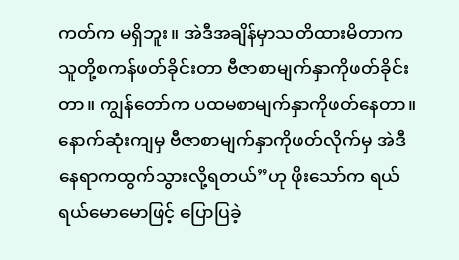ကတ်က မရှိဘူး။ အဲဒီအချိန်မှာသတိထားမိတာက သူတို့စကန်ဖတ်ခိုင်းတာ ဗီဇာစာမျက်နှာကိုဖတ်ခိုင်းတာ။ ကျွန်တော်က ပထမစာမျက်နှာကိုဖတ်နေတာ။ နောက်ဆုံးကျမှ ဗီဇာစာမျက်နှာကိုဖတ်လိုက်မှ အဲဒီနေရာကထွက်သွားလို့ရတယ်”ဟု ဖိုးသော်က ရယ်ရယ်မောမောဖြင့် ပြောပြခဲ့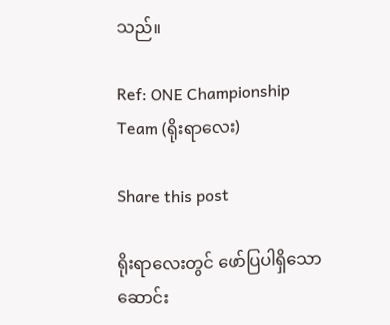သည်။

Ref: ONE Championship
Team (ရိုးရာလေး)

Share this post

ရိုးရာလေးတွင် ဖော်ပြပါရှိသော ဆောင်း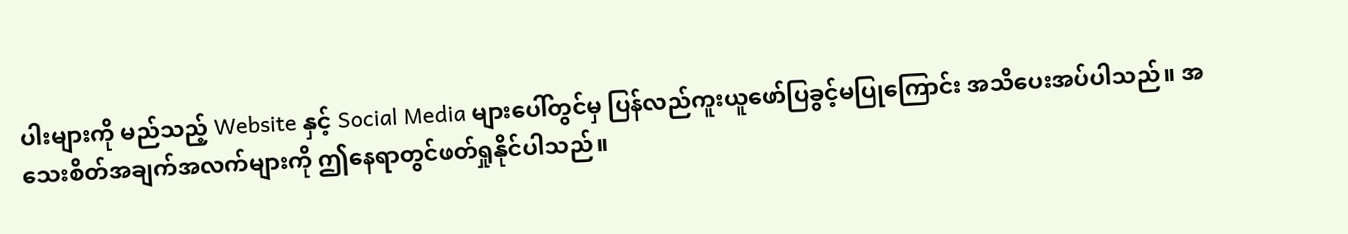ပါးများကို မည်သည့် Website နှင့် Social Media များပေါ်တွင်မှ ပြန်လည်ကူးယူဖော်ပြခွင့်မပြုကြောင်း အသိပေးအပ်ပါသည်။ အသေးစိတ်အချက်အလက်များကို ဤနေရာတွင်ဖတ်ရှုနိုင်ပါသည်။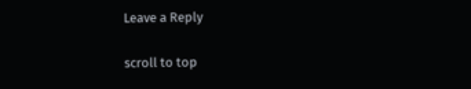Leave a Reply

scroll to top